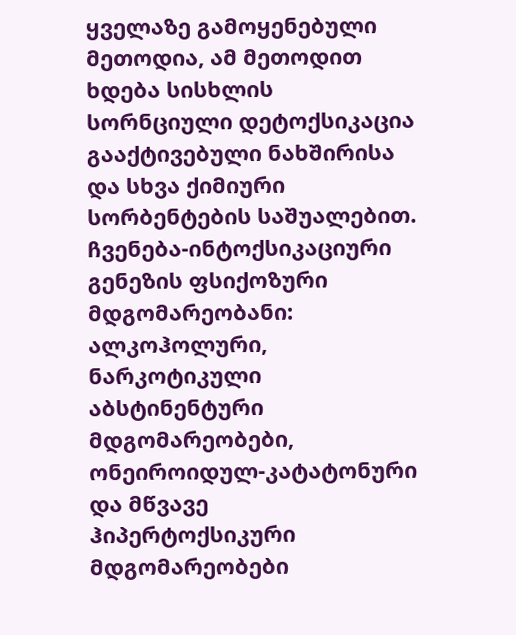ყველაზე გამოყენებული მეთოდია, ამ მეთოდით ხდება სისხლის სორნციული დეტოქსიკაცია გააქტივებული ნახშირისა და სხვა ქიმიური სორბენტების საშუალებით. ჩვენება-ინტოქსიკაციური გენეზის ფსიქოზური მდგომარეობანი: ალკოჰოლური, ნარკოტიკული აბსტინენტური მდგომარეობები, ონეიროიდულ-კატატონური და მწვავე ჰიპერტოქსიკური მდგომარეობები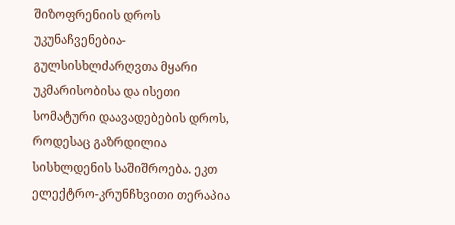შიზოფრენიის დროს უკუნაჩვენებია-გულსისხლძარღვთა მყარი უკმარისობისა და ისეთი სომატური დაავადებების დროს, როდესაც გაზრდილია სისხლდენის საშიშროება. ეკთ
ელექტრო-კრუნჩხვითი თერაპია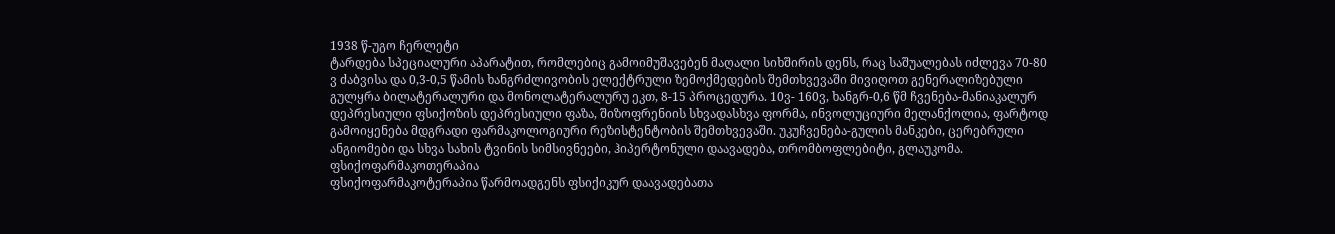1938 წ-უგო ჩერლეტი
ტარდება სპეციალური აპარატით, რომლებიც გამოიმუშავებენ მაღალი სიხშირის დენს, რაც საშუალებას იძლევა 70-80 ვ ძაბვისა და 0,3-0,5 წამის ხანგრძლივობის ელექტრული ზემოქმედების შემთხვევაში მივიღოთ გენერალიზებული გულყრა ბილატერალური და მონოლატერალურუ ეკთ, 8-15 პროცედურა. 10ვ- 160ვ, ხანგრ-0,6 წმ ჩვენება-მანიაკალურ დეპრესიული ფსიქოზის დეპრესიული ფაზა, შიზოფრენიის სხვადასხვა ფორმა, ინვოლუციური მელანქოლია, ფარტოდ გამოიყენება მდგრადი ფარმაკოლოგიური რეზისტენტობის შემთხვევაში. უკუჩვენება-გულის მანკები, ცერებრული ანგიომები და სხვა სახის ტვინის სიმსივნეები, ჰიპერტონული დაავადება, თრომბოფლებიტი, გლაუკომა. ფსიქოფარმაკოთერაპია
ფსიქოფარმაკოტერაპია წარმოადგენს ფსიქიკურ დაავადებათა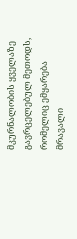მკურნალობის ყველაზე გავრცელებულ მეთოდს, რომელიც ემყარება მრავალი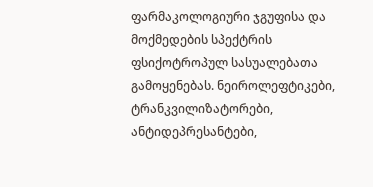ფარმაკოლოგიური ჯგუფისა და მოქმედების სპექტრის ფსიქოტროპულ სასუალებათა გამოყენებას. ნეიროლეფტიკები, ტრანკვილიზატორები, ანტიდეპრესანტები,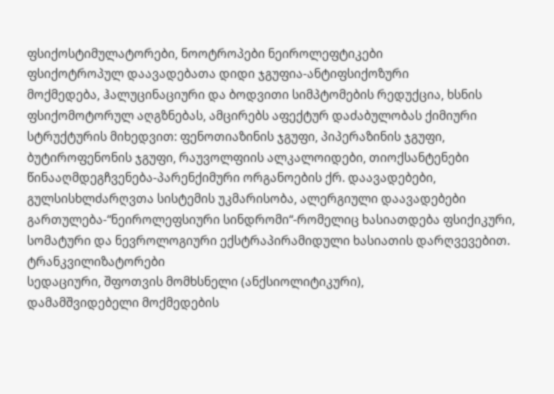ფსიქოსტიმულატორები, ნოოტროპები ნეიროლეფტიკები
ფსიქოტროპულ დაავადებათა დიდი ჯგუფია-ანტიფსიქოზური
მოქმედება, ჰალუცინაციური და ბოდვითი სიმპტომების რედუქცია, ხსნის ფსიქომოტორულ აღგზნებას, ამცირებს აფექტურ დაძაბულობას ქიმიური სტრუქტურის მიხედვით: ფენოთიაზინის ჯგუფი, პიპერაზინის ჯგუფი, ბუტიროფენონის ჯგუფი, რაუვოლფიის ალკალოიდები, თიოქსანტენები წინააღმდეგჩვენება-პარენქიმური ორგანოების ქრ. დაავადებები, გულსისხლძარღვთა სისტემის უკმარისობა, ალერგიული დაავადებები გართულება-“ნეიროლეფსიური სინდრომი“-რომელიც ხასიათდება ფსიქიკური, სომატური და ნევროლოგიური ექსტრაპირამიდული ხასიათის დარღვევებით. ტრანკვილიზატორები
სედაციური, შფოთვის მომხსნელი (ანქსიოლიტიკური),
დამამშვიდებელი მოქმედების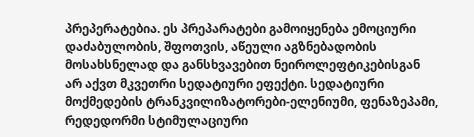პრეპერატებია. ეს პრეპარატები გამოიყენება ემოციური დაძაბულობის, შფოთვის, აწეული აგზნებადობის მოსახსნელად და განსხვავებით ნეიროლეფტიკებისგან არ აქვთ მკვეთრი სედატიური ეფექტი. სედატიური მოქმედების ტრანკვილიზატორები-ელენიუმი, ფენაზეპამი, რედედორმი სტიმულაციური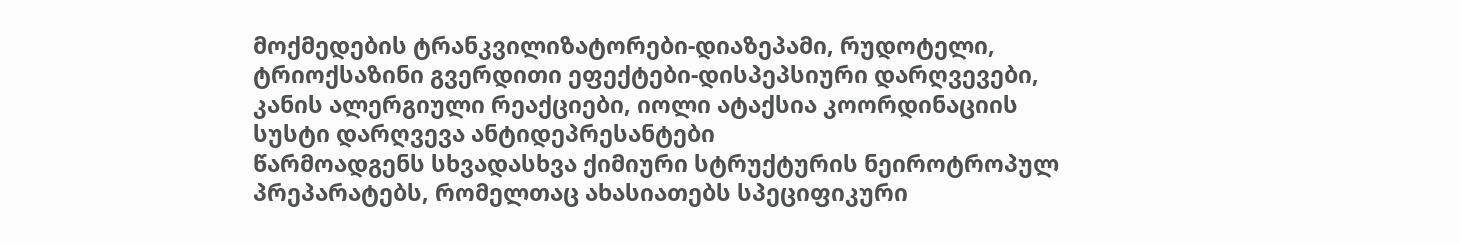მოქმედების ტრანკვილიზატორები-დიაზეპამი, რუდოტელი, ტრიოქსაზინი გვერდითი ეფექტები-დისპეპსიური დარღვევები, კანის ალერგიული რეაქციები, იოლი ატაქსია კოორდინაციის სუსტი დარღვევა ანტიდეპრესანტები
წარმოადგენს სხვადასხვა ქიმიური სტრუქტურის ნეიროტროპულ
პრეპარატებს, რომელთაც ახასიათებს სპეციფიკური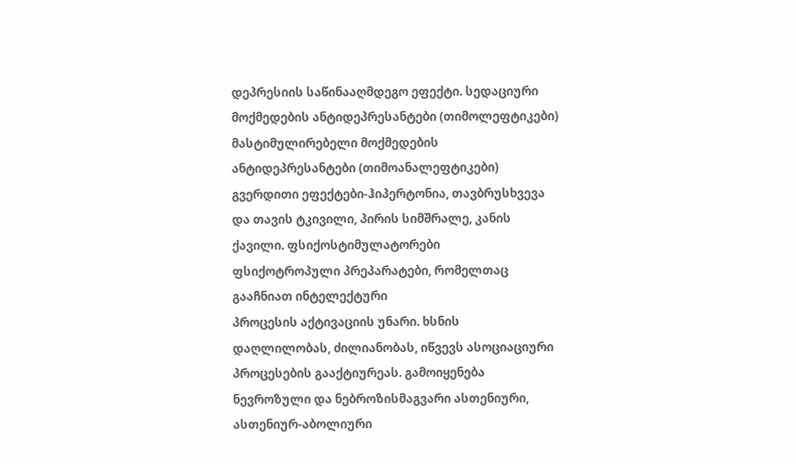დეპრესიის საწინააღმდეგო ეფექტი. სედაციური მოქმედების ანტიდეპრესანტები (თიმოლეფტიკები) მასტიმულირებელი მოქმედების ანტიდეპრესანტები (თიმოანალეფტიკები) გვერდითი ეფექტები-ჰიპერტონია, თავბრუსხვევა და თავის ტკივილი, პირის სიმშრალე, კანის ქავილი. ფსიქოსტიმულატორები
ფსიქოტროპული პრეპარატები, რომელთაც გააჩნიათ ინტელექტური
პროცესის აქტივაციის უნარი. ხსნის დაღლილობას, ძილიანობას, იწვევს ასოციაციური პროცესების გააქტიურეას. გამოიყენება ნევროზული და ნებროზისმაგვარი ასთენიური, ასთენიურ-აბოლიური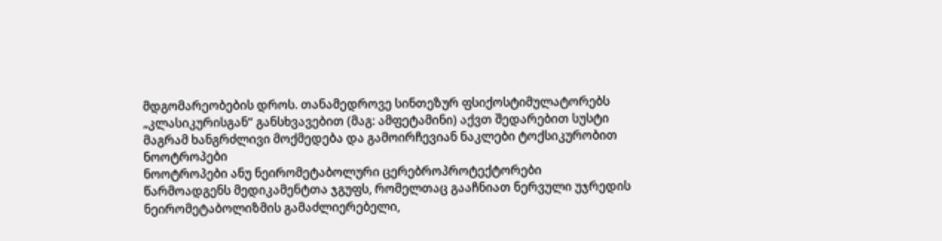მდგომარეობების დროს. თანამედროვე სინთეზურ ფსიქოსტიმულატორებს „კლასიკურისგან“ განსხვავებით (მაგ: ამფეტამინი) აქვთ შედარებით სუსტი მაგრამ ხანგრძლივი მოქმედება და გამოირჩევიან ნაკლები ტოქსიკურობით ნოოტროპები
ნოოტროპები ანუ ნეირომეტაბოლური ცერებროპროტექტორები
წარმოადგენს მედიკამენტთა ჯგუფს, რომელთაც გააჩნიათ ნერვული უჯრედის ნეირომეტაბოლიზმის გამაძლიერებელი,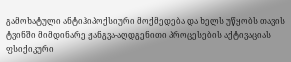გამოხატული ანტიჰიპოქსიური მოქმედება და ხელს უწყობს თავის ტვინში მიმდინარე ჟანგვა-აღდგენითი პროცესების აქტივაციას
ფსიქიკური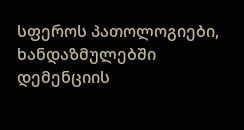სფეროს პათოლოგიები, ხანდაზმულებში დემენციის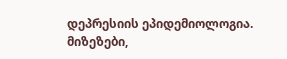დეპრესიის ეპიდემიოლოგია. მიზეზები,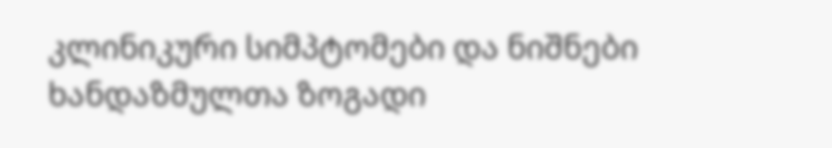კლინიკური სიმპტომები და ნიშნები ხანდაზმულთა ზოგადი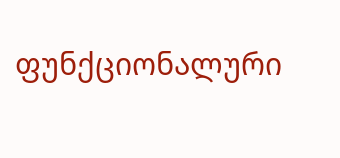ფუნქციონალური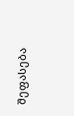შეფასება